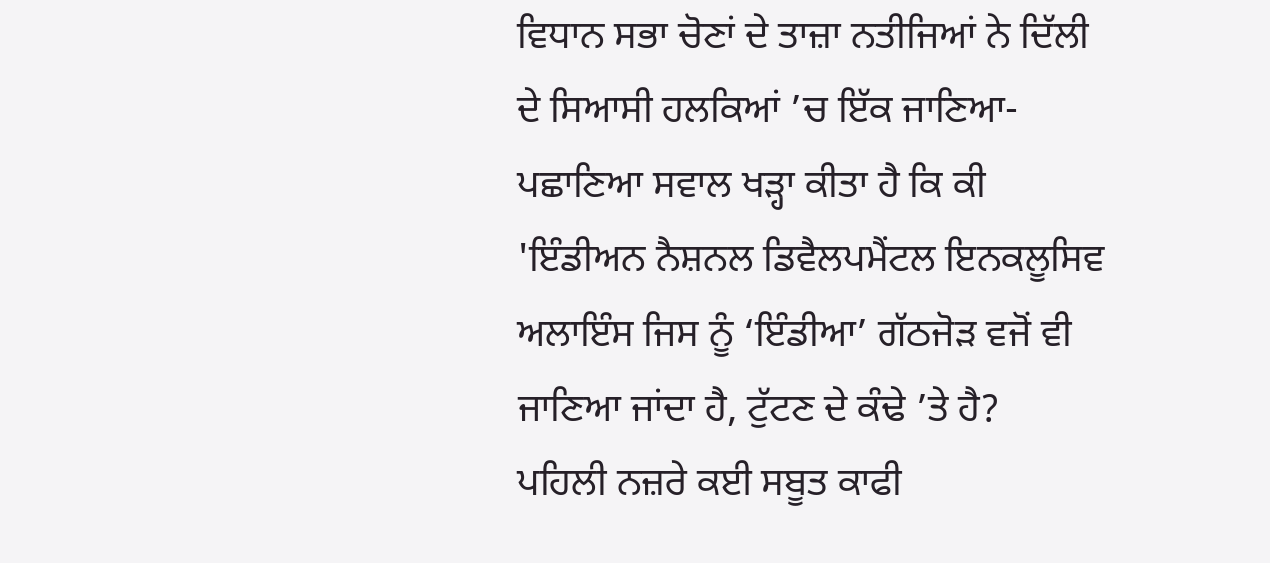ਵਿਧਾਨ ਸਭਾ ਚੋਣਾਂ ਦੇ ਤਾਜ਼ਾ ਨਤੀਜਿਆਂ ਨੇ ਦਿੱਲੀ ਦੇ ਸਿਆਸੀ ਹਲਕਿਆਂ ’ਚ ਇੱਕ ਜਾਣਿਆ-ਪਛਾਣਿਆ ਸਵਾਲ ਖੜ੍ਹਾ ਕੀਤਾ ਹੈ ਕਿ ਕੀ 'ਇੰਡੀਅਨ ਨੈਸ਼ਨਲ ਡਿਵੈਲਪਮੈਂਟਲ ਇਨਕਲੂਸਿਵ ਅਲਾਇੰਸ ਜਿਸ ਨੂੰ ‘ਇੰਡੀਆ’ ਗੱਠਜੋੜ ਵਜੋਂ ਵੀ ਜਾਣਿਆ ਜਾਂਦਾ ਹੈ, ਟੁੱਟਣ ਦੇ ਕੰਢੇ ’ਤੇ ਹੈ?
ਪਹਿਲੀ ਨਜ਼ਰੇ ਕਈ ਸਬੂਤ ਕਾਫੀ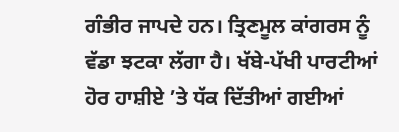ਗੰਭੀਰ ਜਾਪਦੇ ਹਨ। ਤ੍ਰਿਣਮੂਲ ਕਾਂਗਰਸ ਨੂੰ ਵੱਡਾ ਝਟਕਾ ਲੱਗਾ ਹੈ। ਖੱਬੇ-ਪੱਖੀ ਪਾਰਟੀਆਂ ਹੋਰ ਹਾਸ਼ੀਏ ’ਤੇ ਧੱਕ ਦਿੱਤੀਆਂ ਗਈਆਂ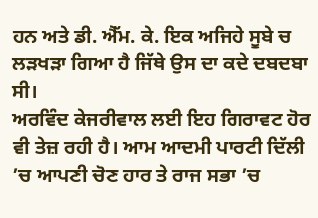ਹਨ ਅਤੇ ਡੀ. ਐੱਮ. ਕੇ. ਇਕ ਅਜਿਹੇ ਸੂਬੇ ਚ ਲੜਖੜਾ ਗਿਆ ਹੈ ਜਿੱਥੇ ਉਸ ਦਾ ਕਦੇ ਦਬਦਬਾ ਸੀ।
ਅਰਵਿੰਦ ਕੇਜਰੀਵਾਲ ਲਈ ਇਹ ਗਿਰਾਵਟ ਹੋਰ ਵੀ ਤੇਜ਼ ਰਹੀ ਹੈ। ਆਮ ਆਦਮੀ ਪਾਰਟੀ ਦਿੱਲੀ ’ਚ ਆਪਣੀ ਚੋਣ ਹਾਰ ਤੇ ਰਾਜ ਸਭਾ ’ਚ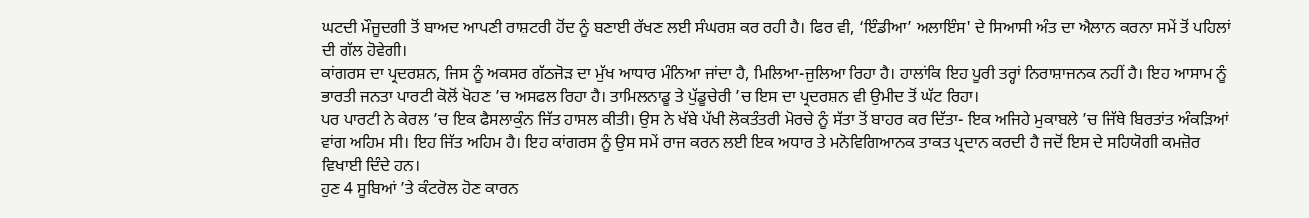ਘਟਦੀ ਮੌਜੂਦਗੀ ਤੋਂ ਬਾਅਦ ਆਪਣੀ ਰਾਸ਼ਟਰੀ ਹੋਂਦ ਨੂੰ ਬਣਾਈ ਰੱਖਣ ਲਈ ਸੰਘਰਸ਼ ਕਰ ਰਹੀ ਹੈ। ਫਿਰ ਵੀ, ‘ਇੰਡੀਆ’ ਅਲਾਇੰਸ' ਦੇ ਸਿਆਸੀ ਅੰਤ ਦਾ ਐਲਾਨ ਕਰਨਾ ਸਮੇਂ ਤੋਂ ਪਹਿਲਾਂ ਦੀ ਗੱਲ ਹੋਵੇਗੀ।
ਕਾਂਗਰਸ ਦਾ ਪ੍ਰਦਰਸ਼ਨ, ਜਿਸ ਨੂੰ ਅਕਸਰ ਗੱਠਜੋੜ ਦਾ ਮੁੱਖ ਆਧਾਰ ਮੰਨਿਆ ਜਾਂਦਾ ਹੈ, ਮਿਲਿਆ-ਜੁਲਿਆ ਰਿਹਾ ਹੈ। ਹਾਲਾਂਕਿ ਇਹ ਪੂਰੀ ਤਰ੍ਹਾਂ ਨਿਰਾਸ਼ਾਜਨਕ ਨਹੀਂ ਹੈ। ਇਹ ਆਸਾਮ ਨੂੰ ਭਾਰਤੀ ਜਨਤਾ ਪਾਰਟੀ ਕੋਲੋਂ ਖੋਹਣ ’ਚ ਅਸਫਲ ਰਿਹਾ ਹੈ। ਤਾਮਿਲਨਾਡੂ ਤੇ ਪੁੱਡੂਚੇਰੀ ’ਚ ਇਸ ਦਾ ਪ੍ਰਦਰਸ਼ਨ ਵੀ ਉਮੀਦ ਤੋਂ ਘੱਟ ਰਿਹਾ।
ਪਰ ਪਾਰਟੀ ਨੇ ਕੇਰਲ ’ਚ ਇਕ ਫੈਸਲਾਕੁੰਨ ਜਿੱਤ ਹਾਸਲ ਕੀਤੀ। ਉਸ ਨੇ ਖੱਬੇ ਪੱਖੀ ਲੋਕਤੰਤਰੀ ਮੋਰਚੇ ਨੂੰ ਸੱਤਾ ਤੋਂ ਬਾਹਰ ਕਰ ਦਿੱਤਾ- ਇਕ ਅਜਿਹੇ ਮੁਕਾਬਲੇ ’ਚ ਜਿੱਥੇ ਬਿਰਤਾਂਤ ਅੰਕੜਿਆਂ ਵਾਂਗ ਅਹਿਮ ਸੀ। ਇਹ ਜਿੱਤ ਅਹਿਮ ਹੈ। ਇਹ ਕਾਂਗਰਸ ਨੂੰ ਉਸ ਸਮੇਂ ਰਾਜ ਕਰਨ ਲਈ ਇਕ ਅਧਾਰ ਤੇ ਮਨੋਵਿਗਿਆਨਕ ਤਾਕਤ ਪ੍ਰਦਾਨ ਕਰਦੀ ਹੈ ਜਦੋਂ ਇਸ ਦੇ ਸਹਿਯੋਗੀ ਕਮਜ਼ੋਰ ਵਿਖਾਈ ਦਿੰਦੇ ਹਨ।
ਹੁਣ 4 ਸੂਬਿਆਂ ’ਤੇ ਕੰਟਰੋਲ ਹੋਣ ਕਾਰਨ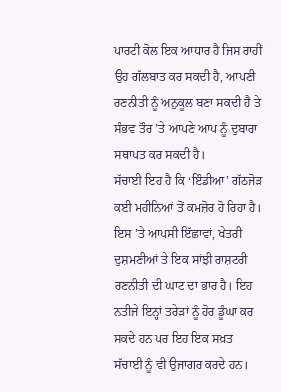ਪਾਰਟੀ ਕੋਲ ਇਕ ਆਧਾਰ ਹੈ ਜਿਸ ਰਾਹੀਂ ਉਹ ਗੱਲਬਾਤ ਕਰ ਸਕਦੀ ਹੈ, ਆਪਣੀ ਰਣਨੀਤੀ ਨੂੰ ਅਨੁਕੂਲ ਬਣਾ ਸਕਦੀ ਹੈ ਤੇ ਸੰਭਵ ਤੌਰ ’ਤੇ ਆਪਣੇ ਆਪ ਨੂੰ ਦੁਬਾਰਾ ਸਥਾਪਤ ਕਰ ਸਕਦੀ ਹੈ।
ਸੱਚਾਈ ਇਹ ਹੈ ਕਿ ‘ਇੰਡੀਆ’ ਗੱਠਜੋੜ ਕਈ ਮਹੀਨਿਆਂ ਤੋਂ ਕਮਜ਼ੋਰ ਹੋ ਰਿਹਾ ਹੈ। ਇਸ ’ਤੇ ਆਪਸੀ ਇੱਛਾਵਾਂ, ਖੇਤਰੀ ਦੁਸ਼ਮਣੀਆਂ ਤੇ ਇਕ ਸਾਂਝੀ ਰਾਸ਼ਟਰੀ ਰਣਨੀਤੀ ਦੀ ਘਾਟ ਦਾ ਭਾਰ ਹੈ। ਇਹ ਨਤੀਜੇ ਇਨ੍ਹਾਂ ਤਰੇੜਾਂ ਨੂੰ ਹੋਰ ਡੂੰਘਾ ਕਰ ਸਕਦੇ ਹਨ ਪਰ ਇਹ ਇਕ ਸਖ਼ਤ ਸੱਚਾਈ ਨੂੰ ਵੀ ਉਜਾਗਰ ਕਰਦੇ ਹਨ।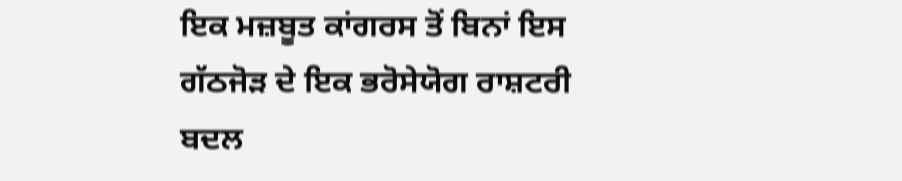ਇਕ ਮਜ਼ਬੂਤ ਕਾਂਗਰਸ ਤੋਂ ਬਿਨਾਂ ਇਸ ਗੱਠਜੋੜ ਦੇ ਇਕ ਭਰੋਸੇਯੋਗ ਰਾਸ਼ਟਰੀ ਬਦਲ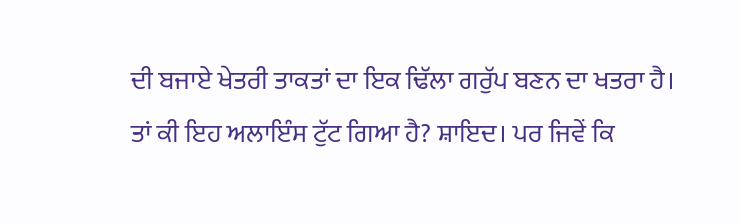ਦੀ ਬਜਾਏ ਖੇਤਰੀ ਤਾਕਤਾਂ ਦਾ ਇਕ ਢਿੱਲਾ ਗਰੁੱਪ ਬਣਨ ਦਾ ਖਤਰਾ ਹੈ।
ਤਾਂ ਕੀ ਇਹ ਅਲਾਇੰਸ ਟੁੱਟ ਗਿਆ ਹੈ? ਸ਼ਾਇਦ। ਪਰ ਜਿਵੇਂ ਕਿ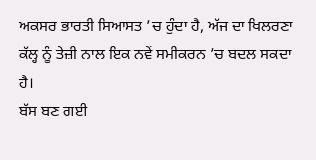ਅਕਸਰ ਭਾਰਤੀ ਸਿਆਸਤ ’ਚ ਹੁੰਦਾ ਹੈ, ਅੱਜ ਦਾ ਖਿਲਰਣਾ ਕੱਲ੍ਹ ਨੂੰ ਤੇਜ਼ੀ ਨਾਲ ਇਕ ਨਵੇਂ ਸਮੀਕਰਨ ’ਚ ਬਦਲ ਸਕਦਾ ਹੈ।
ਬੱਸ ਬਣ ਗਈ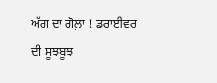ਅੱਗ ਦਾ ਗੋਲ਼ਾ ! ਡਰਾਈਵਰ ਦੀ ਸੂਝਬੂਝ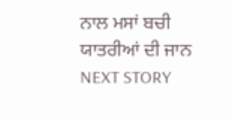ਨਾਲ ਮਸਾਂ ਬਚੀ ਯਾਤਰੀਆਂ ਦੀ ਜਾਨ
NEXT STORY